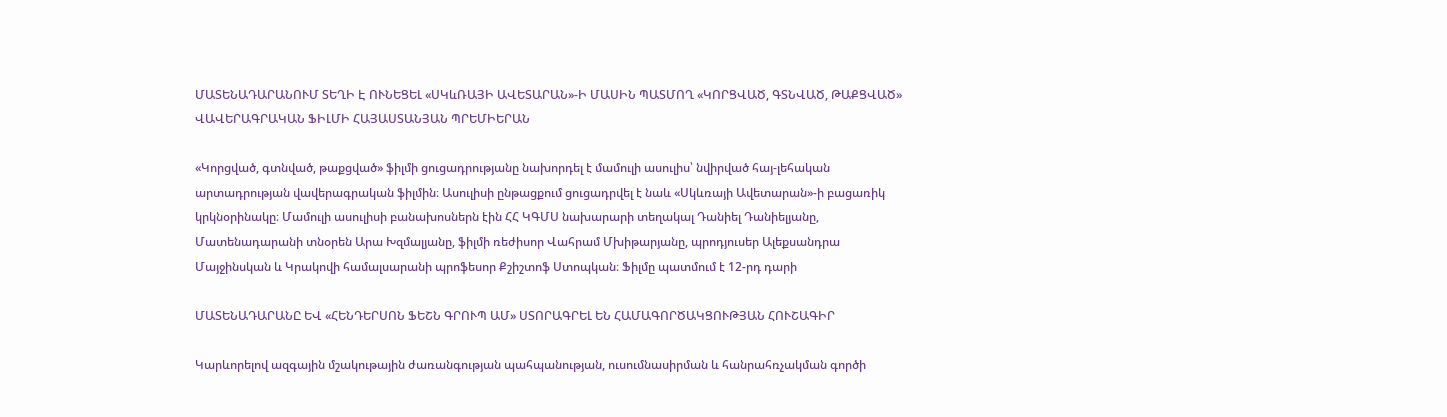ՄԱՏԵՆԱԴԱՐԱՆՈՒՄ ՏԵՂԻ Է ՈՒՆԵՑԵԼ «ՍԿևՌԱՅԻ ԱՎԵՏԱՐԱՆ»-Ի ՄԱՍԻՆ ՊԱՏՄՈՂ «ԿՈՐՑՎԱԾ, ԳՏՆՎԱԾ, ԹԱՔՑՎԱԾ» ՎԱՎԵՐԱԳՐԱԿԱՆ ՖԻԼՄԻ ՀԱՅԱՍՏԱՆՅԱՆ ՊՐԵՄԻԵՐԱՆ

«Կորցված, գտնված, թաքցված» ֆիլմի ցուցադրությանը նախորդել է մամուլի ասուլիս՝ նվիրված հայ-լեհական արտադրության վավերագրական ֆիլմին։ Ասուլիսի ընթացքում ցուցադրվել է նաև «Սկևռայի Ավետարան»-ի բացառիկ կրկնօրինակը։ Մամուլի ասուլիսի բանախոսներն էին ՀՀ ԿԳՄՍ նախարարի տեղակալ Դանիել Դանիելյանը, Մատենադարանի տնօրեն Արա Խզմալյանը, ֆիլմի ռեժիսոր Վահրամ Մխիթարյանը, պրոդյուսեր Ալեքսանդրա Մայջինսկան և Կրակովի համալսարանի պրոֆեսոր Քշիշտոֆ Ստոպկան։ Ֆիլմը պատմում է 12-րդ դարի

ՄԱՏԵՆԱԴԱՐԱՆԸ ԵՎ «ՀԵՆԴԵՐՍՈՆ ՖԵՇՆ ԳՐՈՒՊ ԱՄ» ՍՏՈՐԱԳՐԵԼ ԵՆ ՀԱՄԱԳՈՐԾԱԿՑՈՒԹՅԱՆ ՀՈՒՇԱԳԻՐ

Կարևորելով ազգային մշակութային ժառանգության պահպանության, ուսումնասիրման և հանրահռչակման գործի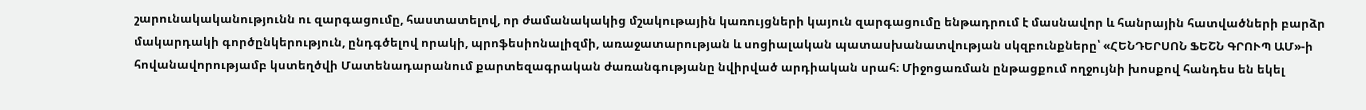շարունակականությունն ու զարգացումը, հաստատելով, որ ժամանակակից մշակութային կառույցների կայուն զարգացումը ենթադրում է մասնավոր և հանրային հատվածների բարձր մակարդակի գործընկերություն, ընդգծելով որակի, պրոֆեսիոնալիզմի, առաջատարության և սոցիալական պատասխանատվության սկզբունքները՝ «ՀԵՆԴԵՐՍՈՆ ՖԵՇՆ ԳՐՈՒՊ ԱՄ»-ի հովանավորությամբ կստեղծվի Մատենադարանում քարտեզագրական ժառանգությանը նվիրված արդիական սրահ։ Միջոցառման ընթացքում ողջույնի խոսքով հանդես են եկել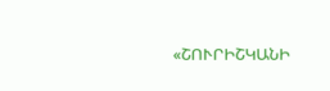«ՇՈՒՐԻՇԿԱՆԻ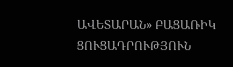ԱՎԵՏԱՐԱՆ» ԲԱՑԱՌԻԿ ՑՈՒՑԱԴՐՈՒԹՅՈՒՆ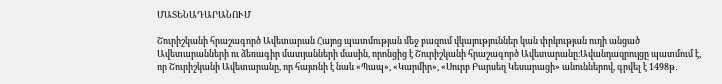ՄԱՏԵՆԱԴԱՐԱՆՈՒՄ

Շուրիշկանի հրաշագործ Ավետարան Հայոց պատմության մեջ բազում վկայություններ կան փրկության ուղի անցած Ավետարանների ու ձեռագիր մատյանների մասին, որոնցից է Շուրիշկանի հրաշագործ Ավետարանը։Ավանդազրույցը պատմում է, որ Շուրիշկանի Ավետարանը, որ հայտնի է նաև «Պապ», «Կարմիր», «Սուրբ Բարսեղ Կեսարացի» անուններով, գրվել է 1498թ․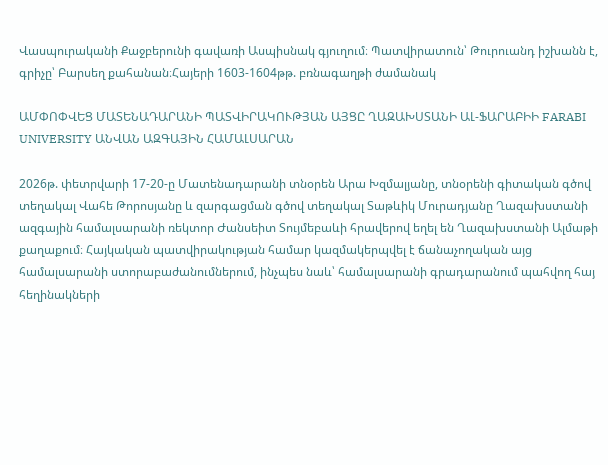Վասպուրականի Քաջբերունի գավառի Ասպիսնակ գյուղում։ Պատվիրատուն՝ Թուրուանդ իշխանն է, գրիչը՝ Բարսեղ քահանան։Հայերի 1603-1604թթ. բռնագաղթի ժամանակ

ԱՄՓՈՓՎԵՑ ՄԱՏԵՆԱԴԱՐԱՆԻ ՊԱՏՎԻՐԱԿՈՒԹՅԱՆ ԱՅՑԸ ՂԱԶԱԽՍՏԱՆԻ ԱԼ-ՖԱՐԱԲԻԻ FARABI UNIVERSITY ԱՆՎԱՆ ԱԶԳԱՅԻՆ ՀԱՄԱԼՍԱՐԱՆ

2026թ. փետրվարի 17-20-ը Մատենադարանի տնօրեն Արա Խզմալյանը, տնօրենի գիտական գծով տեղակալ Վահե Թորոսյանը և զարգացման գծով տեղակալ Տաթևիկ Մուրադյանը Ղազախստանի ազգային համալսարանի ռեկտոր Ժանսեիտ Տույմեբաևի հրավերով եղել են Ղազախստանի Ալմաթի քաղաքում։ Հայկական պատվիրակության համար կազմակերպվել է ճանաչողական այց համալսարանի ստորաբաժանումներում, ինչպես նաև՝ համալսարանի գրադարանում պահվող հայ հեղինակների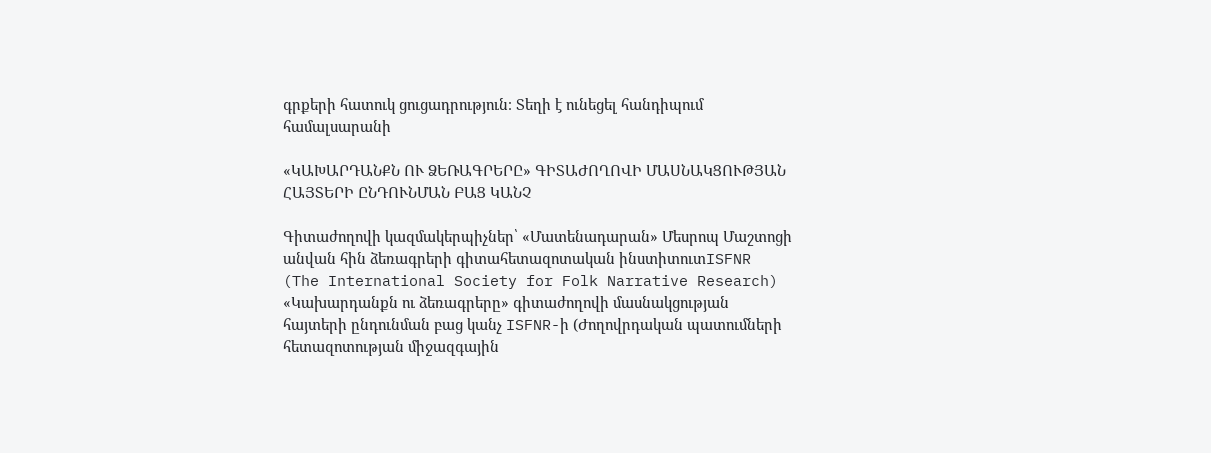գրքերի հատուկ ցուցադրություն։ Տեղի է ունեցել հանդիպում համալսարանի

«ԿԱԽԱՐԴԱՆՔՆ ՈՒ ՁԵՌԱԳՐԵՐԸ» ԳԻՏԱԺՈՂՈՎԻ ՄԱՍՆԱԿՑՈՒԹՅԱՆ ՀԱՅՏԵՐԻ ԸՆԴՈՒՆՄԱՆ ԲԱՑ ԿԱՆՉ

Գիտաժողովի կազմակերպիչներ՝ «Մատենադարան» Մեսրոպ Մաշտոցի անվան հին ձեռագրերի գիտահետազոտական ինստիտուտISFNR (The International Society for Folk Narrative Research) «Կախարդանքն ու ձեռագրերը» գիտաժողովի մասնակցության հայտերի ընդունման բաց կանչ ISFNR-ի (Ժողովրդական պատումների հետազոտության միջազգային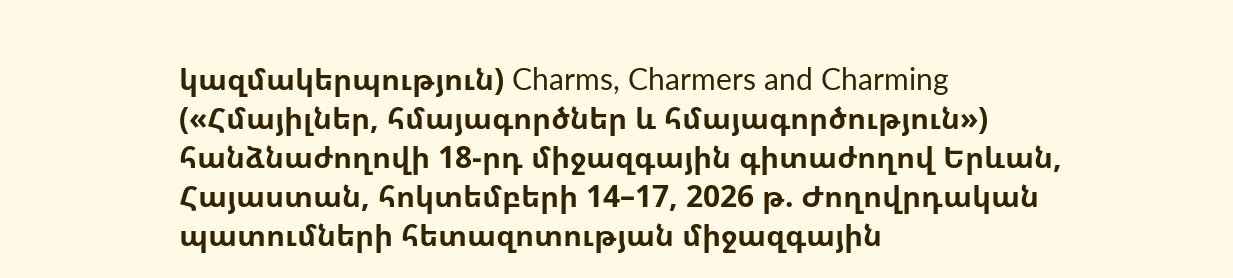կազմակերպություն) Charms, Charmers and Charming («Հմայիլներ, հմայագործներ և հմայագործություն») հանձնաժողովի 18-րդ միջազգային գիտաժողով Երևան, Հայաստան, հոկտեմբերի 14–17, 2026 թ. Ժողովրդական պատումների հետազոտության միջազգային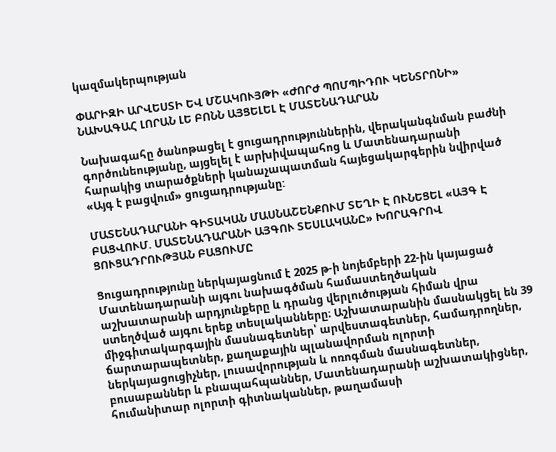կազմակերպության

ՓԱՐԻԶԻ ԱՐՎԵՍՏԻ ԵՎ ՄՇԱԿՈՒՅԹԻ «ԺՈՐԺ ՊՈՄՊԻԴՈՒ ԿԵՆՏՐՈՆԻ» ՆԱԽԱԳԱՀ ԼՈՐԱՆ ԼԵ ԲՈՆՆ ԱՅՑԵԼԵԼ Է ՄԱՏԵՆԱԴԱՐԱՆ

Նախագահը ծանոթացել է ցուցադրություններին, վերականգնման բաժնի գործունեությանը, այցելել է արխիվապահոց և Մատենադարանի հարակից տարածքների կանաչապատման հայեցակարգերին նվիրված «Այգ է բացվում» ցուցադրությանը:

ՄԱՏԵՆԱԴԱՐԱՆԻ ԳԻՏԱԿԱՆ ՄԱՍՆԱՇԵՆՔՈՒՄ ՏԵՂԻ Է ՈՒՆԵՑԵԼ «ԱՅԳ Է ԲԱՑՎՈՒՄ. ՄԱՏԵՆԱԴԱՐԱՆԻ ԱՅԳՈՒ ՏԵՍԼԱԿԱՆԸ» ԽՈՐԱԳՐՈՎ ՑՈՒՑԱԴՐՈՒԹՅԱՆ ԲԱՑՈՒՄԸ

Ցուցադրությունը ներկայացնում է 2025 թ-ի նոյեմբերի 22-ին կայացած Մատենադարանի այգու նախագծման համաստեղծական աշխատարանի արդյունքերը և դրանց վերլուծության հիման վրա ստեղծված այգու երեք տեսլականները։ Աշխատարանին մասնակցել են 39 միջգիտակարգային մասնագետներ՝ արվեստագետներ, համադրողներ, ճարտարապետներ, քաղաքային պլանավորման ոլորտի ներկայացուցիչներ, լուսավորության և ոռոգման մասնագետներ, բուսաբաններ և բնապահպաններ, Մատենադարանի աշխատակիցներ, հումանիտար ոլորտի գիտնականներ, թաղամասի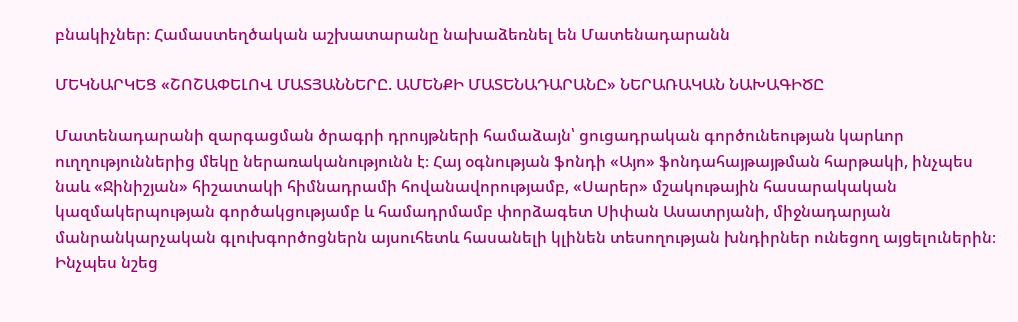բնակիչներ։ Համաստեղծական աշխատարանը նախաձեռնել են Մատենադարանն

ՄԵԿՆԱՐԿԵՑ «ՇՈՇԱՓԵԼՈՎ ՄԱՏՅԱՆՆԵՐԸ. ԱՄԵՆՔԻ ՄԱՏԵՆԱԴԱՐԱՆԸ» ՆԵՐԱՌԱԿԱՆ ՆԱԽԱԳԻԾԸ

Մատենադարանի զարգացման ծրագրի դրույթների համաձայն՝ ցուցադրական գործունեության կարևոր ուղղություններից մեկը ներառականությունն է։ Հայ օգնության ֆոնդի «Այո» ֆոնդահայթայթման հարթակի, ինչպես նաև «Ջինիշյան» հիշատակի հիմնադրամի հովանավորությամբ, «Սարեր» մշակութային հասարակական կազմակերպության գործակցությամբ և համադրմամբ փորձագետ Սիփան Ասատրյանի, միջնադարյան մանրանկարչական գլուխգործոցներն այսուհետև հասանելի կլինեն տեսողության խնդիրներ ունեցող այցելուներին։ Ինչպես նշեց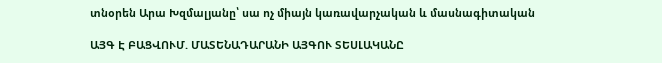տնօրեն Արա Խզմալյանը՝ սա ոչ միայն կառավարչական և մասնագիտական

ԱՅԳ Է ԲԱՑՎՈՒՄ. ՄԱՏԵՆԱԴԱՐԱՆԻ ԱՅԳՈՒ ՏԵՍԼԱԿԱՆԸ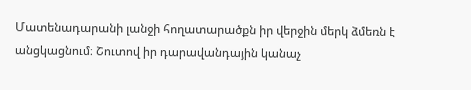Մատենադարանի լանջի հողատարածքն իր վերջին մերկ ձմեռն է անցկացնում։ Շուտով իր դարավանդային կանաչ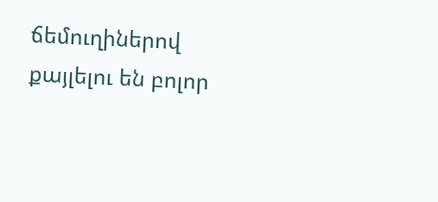ճեմուղիներով քայլելու են բոլոր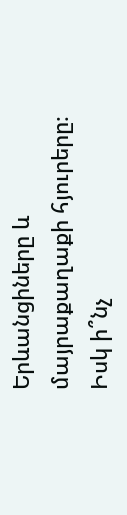Երևանցիները և մայրաքաղաքի հյուրերը։ Իսկ ի՞նչ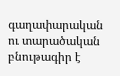գաղափարական ու տարածական բնութագիր է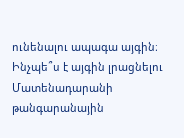ունենալու ապագա այգին։ Ինչպե՞ս է այգին լրացնելու Մատենադարանի թանգարանային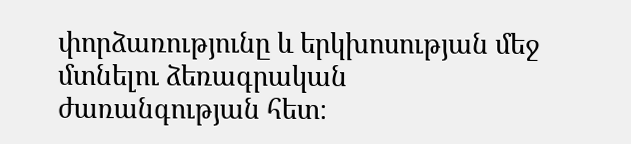փորձառությունը և երկխոսության մեջ մտնելու ձեռագրական ժառանգության հետ։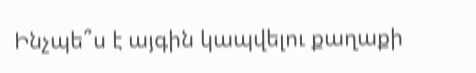Ինչպե՞ս է այգին կապվելու քաղաքի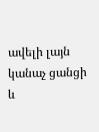ավելի լայն կանաչ ցանցի և